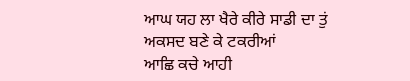ਆਘ ਯਹ ਲਾ ਖੈਰੇ ਕੀਰੇ ਸਾਡੀ ਦਾ ਤੁਂ ਅਕਸਦ ਬਣੇ ਕੇ ਟਕਰੀਆਂ
ਆਛਿ ਕਚੇ ਆਹੀ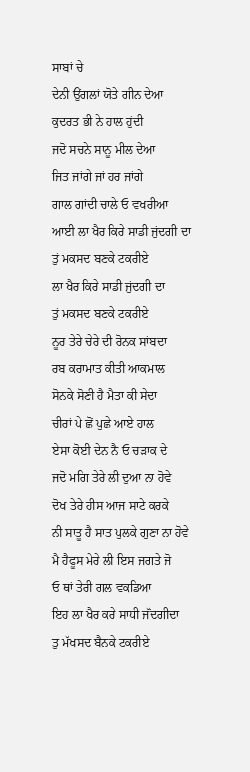ਸਾਬਾਂ ਚੇ
ਦੇਨੀ ਉਂਗਲਾਂ ਯੋਤੇ ਗੀਨ ਦੇਆ
ਕੁਦਰਤ ਭੀ ਨੇ ਹਾਲ ਹੁਂਦੀ
ਜਦੋ ਸਚਨੇ ਸਾਨੂ ਮੀਲ ਦੇਆ
ਜਿਤ ਜਾਂਗੇ ਜਾਂ ਹਰ ਜਾਂਗੇ
ਗਾਲ ਗਾਂਦੀ ਚਾਲੇ ਓ ਵਖਰੀਆ
ਆਈ ਲਾ ਖੈਰ ਕਿਰੇ ਸਾਡੀ ਜੁਂਦਗੀ ਦਾ
ਤੁਂ ਮਕਸਦ ਬਣਕੇ ਟਕਰੀਏ
ਲਾ ਖੈਰ ਕਿਰੇ ਸਾਡੀ ਜੁਂਦਗੀ ਦਾ
ਤੁਂ ਮਕਸਦ ਬਣਕੇ ਟਕਰੀਏ
ਨੂਰ ਤੇਰੇ ਚੇਰੇ ਦੀ ਰੋਨਕ ਸਾਂਬਦਾ
ਰਬ ਕਰਾਮਾਤ ਕੀਤੀ ਆਕਮਾਲ
ਸੋਨਕੇ ਸੋਣੀ ਹੈ ਮੈਤਾ ਕੀ ਸੇਦਾ
ਚੀਰਾਂ ਪੇ ਛੋਂ ਪੁਛੇ ਆਏ ਹਾਲ
ਏਸਾ ਕੋਈ ਦੇਨ ਨੈ ਓ ਚਡ਼ਾਕ ਦੇ
ਜਦੋ ਮਗਿ ਤੇਰੇ ਲੀ ਦੁਆ ਨਾ ਹੋਵੇ
ਦੋਖ ਤੇਰੇ ਹੀਸ ਆਜ ਸਾਟੇ ਕਰਕੇ
ਨੀ ਸਾਤੂ ਹੈ ਸਾਤ ਪੁਲਕੇ ਗੁਣਾ ਨਾ ਹੋਵੇ
ਮੈ ਹੈਫੂਸ ਮੇਰੇ ਲੀ ਇਸ ਜਗਤੇ ਜੋ
ਓ ਥਾਂ ਤੇਰੀ ਗਲ ਵਕਡਿਆ
ਇਹ ਲਾ ਖੈਰ ਕਰੇ ਸਾਧੀ ਜੱਂਦਗੀਦਾ
ਤੁ ਮੱਖਸਦ ਬੈਨਕੇ ਟਕਰੀਏ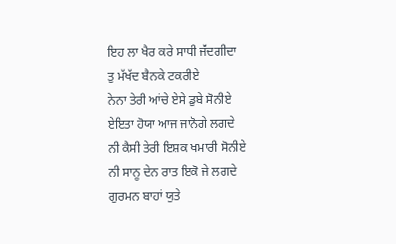ਇਹ ਲਾ ਖੈਰ ਕਰੇ ਸਾਧੀ ਜੱਂਦਗੀਦਾ
ਤੁ ਮੱਖੱਦ ਬੈਨਕੇ ਟਕਰੀਏ
ਨੇਨਾ ਤੇਰੀ ਆਂਚੇ ਏਸੇ ਡੁਬੇ ਸੋਨੀਏ
ਏਇਤਾ ਹੋਯਾ ਆਜ ਜਾਨੋਗੇ ਲਗਦੇ
ਨੀ ਕੈਸੀ ਤੇਰੀ ਇਸ਼ਕ ਖਮਾਰੀ ਸੋਨੀਏ
ਨੀ ਸਾਨੂ ਦੇਨ ਰਾਤ ਇਕੋ ਜੇ ਲਗਦੇ
ਗੁਰਮਨ ਬਾਹਾਂ ਯੁਤੇ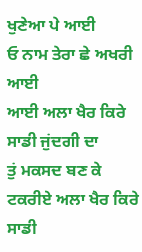ਖੁਣੇਆ ਪੇ ਆਈ
ਓ ਨਾਮ ਤੇਰਾ ਛੇ ਅਖਰੀ ਆਈ
ਆਈ ਅਲਾ ਖੈਰ ਕਿਰੇ ਸਾਡੀ ਜੁਂਦਗੀ ਦਾ
ਤੁਂ ਮਕਸਦ ਬਣ ਕੇ ਟਕਰੀਏ ਅਲਾ ਖੈਰ ਕਿਰੇ ਸਾਡੀ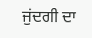ਜੁਂਦਗੀ ਦਾ